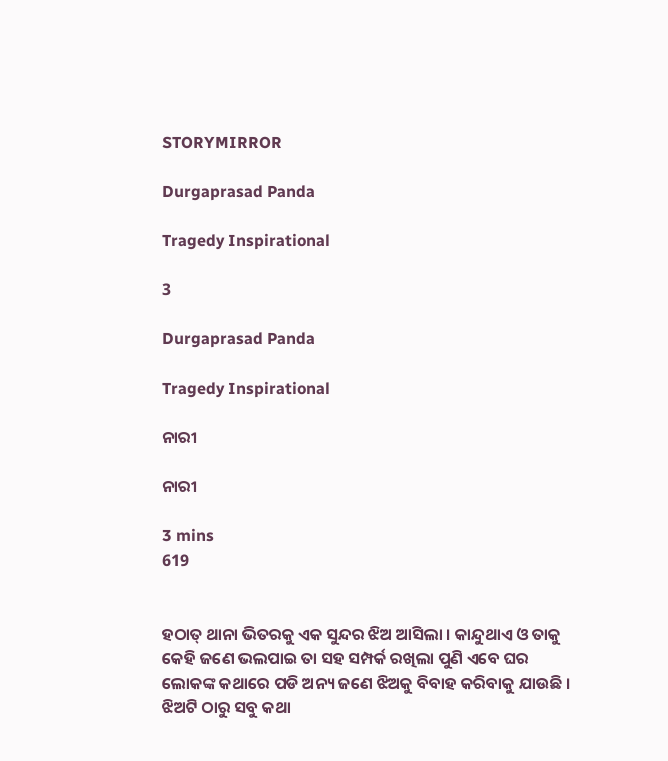STORYMIRROR

Durgaprasad Panda

Tragedy Inspirational

3

Durgaprasad Panda

Tragedy Inspirational

ନାରୀ

ନାରୀ

3 mins
619


ହଠାତ୍ ଥାନା ଭିତରକୁ ଏକ ସୁନ୍ଦର ଝିଅ ଆସିଲା । କାନ୍ଦୁଥାଏ ଓ ତାକୁ କେହି ଜଣେ ଭଲପାଇ ତା ସହ ସମ୍ପର୍କ ରଖିଲା ପୁଣି ଏବେ ଘର ଲୋକଙ୍କ କଥାରେ ପଡି ଅନ୍ୟ ଜଣେ ଝିଅକୁ ବିବାହ କରିବାକୁ ଯାଉଛି । ଝିଅଟି ଠାରୁ ସବୁ କଥା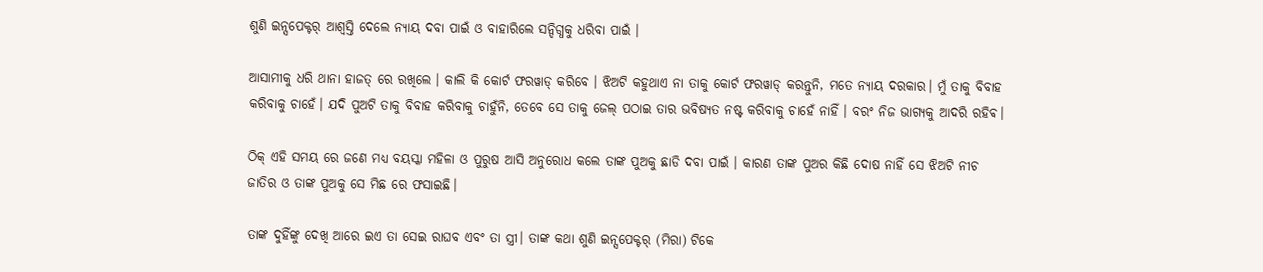ଶୁଣି ଇନ୍ସପେକ୍ଟର୍ ଆଶ୍ବସ୍ତି ଦେଲେ ନ୍ୟାୟ ଦବା ପାଇଁ ଓ ବାହାରିଲେ ସନ୍ଦିଗ୍ଧକୁ ଧରିବା ପାଇଁ ।

ଆସାମୀକୁ ଧରି ଥାନା ହାଜତ୍ ରେ ରଖିଲେ । କାଲି କି କୋର୍ଟ ଫରୱାଡ୍ କରିବେ । ଝିଅଟି କହୁଥାଏ ନା ତାକୁ କୋର୍ଟ ଫରୱାଡ୍ କରନ୍ତୁନି, ମତେ ନ୍ୟାୟ ଦରକାର। ମୁଁ ତାକୁ ବିବାହ କରିବାକୁ ଚାହେଁ। ଯଦି ପୁଅଟି ତାକୁ ବିବାହ କରିବାକୁ ଚାହୁଁନି, ତେବେ ସେ ତାକୁ ଜେଲ୍ ପଠାଇ ତାର ଭବିଷ୍ୟତ ନଷ୍ଟ କରିବାକୁ ଚାହେଁ ନାହିଁ । ବରଂ ନିଜ ଭାଗ୍ୟକୁ ଆଦରି ରହିଵ।

ଠିକ୍ ଏହି ସମୟ ରେ ଜଣେ ମଧ୍ୟ ବୟସ୍କା ମହିଳା ଓ ପୁରୁଷ ଆସି ଅନୁରୋଧ କଲେ ତାଙ୍କ ପୁଅକୁ ଛାଡି ଦବା ପାଇଁ । କାରଣ ତାଙ୍କ ପୁଅର କିଛି ଦୋଷ ନାହିଁ ସେ ଝିଅଟି ନୀଚ ଜାତିର ଓ ତାଙ୍କ ପୁଅକୁ ସେ ମିଛ ରେ ଫସାଇଛି।

ତାଙ୍କ ଦୁହିଁଙ୍କୁ ଦେଖି ଆରେ ଇଏ ତା ସେଇ ରାଘବ ଏବଂ ତା ସ୍ତ୍ରୀ। ତାଙ୍କ କଥା ଶୁଣି ଇନ୍ସପେକ୍ଟର୍ (ମିରା) ଟିକେ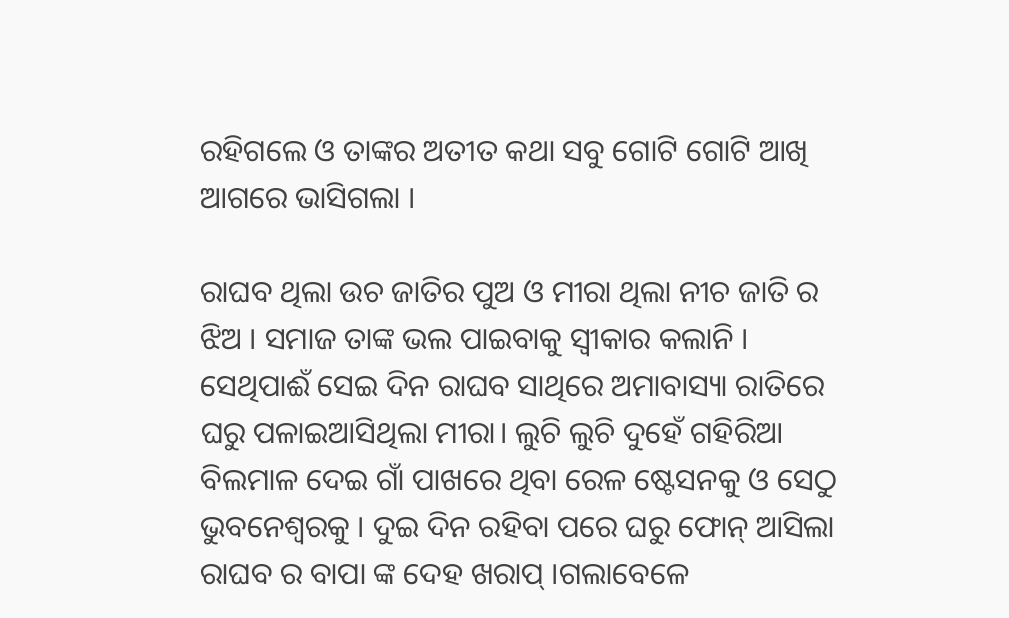ରହିଗଲେ ଓ ତାଙ୍କର ଅତୀତ କଥା ସବୁ ଗୋଟି ଗୋଟି ଆଖି ଆଗରେ ଭାସିଗଲା ।

ରାଘବ ଥିଲା ଉଚ ଜାତିର ପୁଅ ଓ ମୀରା ଥିଲା ନୀଚ ଜାତି ର ଝିଅ । ସମାଜ ତାଙ୍କ ଭଲ ପାଇବାକୁ ସ୍ବୀକାର କଲାନି । ସେଥିପାଈଁ ସେଇ ଦିନ ରାଘବ ସାଥିରେ ଅମାବାସ୍ୟା ରାତିରେ ଘରୁ ପଳାଇଆସିଥିଲା ମୀରା। ଲୁଚି ଲୁଚି ଦୁହେଁ ଗହିରିଆ ବିଲମାଳ ଦେଇ ଗାଁ ପାଖରେ ଥିବା ରେଳ ଷ୍ଟେସନକୁ ଓ ସେଠୁ ଭୁବନେଶ୍ୱରକୁ । ଦୁଇ ଦିନ ରହିବା ପରେ ଘରୁ ଫୋନ୍ ଆସିଲା ରାଘବ ର ବାପା ଙ୍କ ଦେହ ଖରାପ୍ ।ଗଲାବେଳେ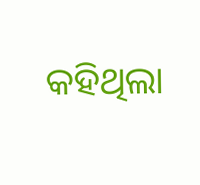କହିଥିଲା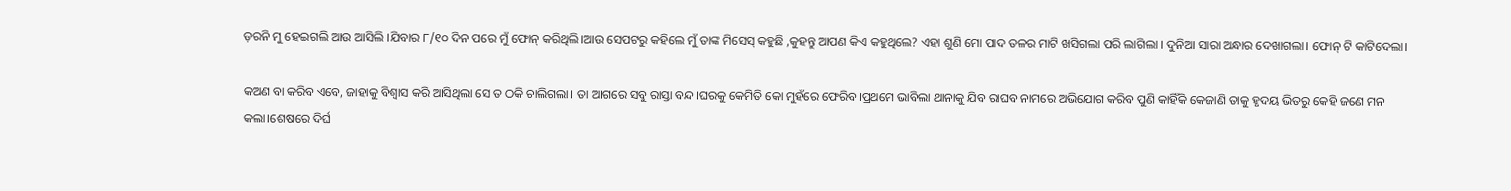ଡ଼ରନି ମୁ ହେଇଗଲି ଆଉ ଆସିଲି ।ଯିବାର ୮/୧୦ ଦିନ ପରେ ମୁଁ ଫୋନ୍ କରିଥିଲି।ଆଉ ସେପଟରୁ କହିଲେ ମୁଁ ତାଙ୍କ ମିସେସ୍ କହୁଛି ,କୁହନ୍ତୁ ଆପଣ କିଏ କହୁଥିଲେ? ଏହା ଶୁଣି ମୋ ପାଦ ତଳର ମାଟି ଖସିଗଲା ପରି ଲାଗିଲା । ଦୁନିଆ ସାରା ଅନ୍ଧାର ଦେଖାଗଲା। ଫୋନ୍ ଟି କାଟିଦେଲା।

କଅଣ ବା କରିବ ଏବେ, ଜାହାକୁ ବିଶ୍ୱାସ କରି ଆସିଥିଲା ସେ ତ ଠକି ଚାଲିଗଲା। ତା ଆଗରେ ସବୁ ରାସ୍ତା ବନ୍ଦ।ଘରକୁ କେମିତି କୋ ମୁହଁରେ ଫେରିବ।ପ୍ରଥମେ ଭାବିଲା ଥାନାକୁ ଯିବ ରାଘବ ନାମରେ ଅଭିଯୋଗ କରିବ ପୁଣି କାହିଁକି କେଜାଣି ତାକୁ ହୃଦୟ ଭିତରୁ କେହି ଜଣେ ମନ କଲା।ଶେଷରେ ଦିର୍ଘ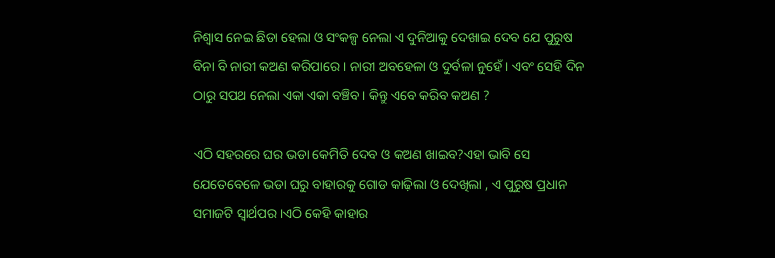ନିଶ୍ୱାସ ନେଇ ଛିଡା ହେଲା ଓ ସଂକଳ୍ପ ନେଲା ଏ ଦୁନିଆକୁ ଦେଖାଇ ଦେବ ଯେ ପୁରୁଷ ବିନା ବି ନାରୀ କଅଣ କରିପାରେ । ନାରୀ ଅବହେଳା ଓ ଦୁର୍ବଳା ନୁହେଁ। ଏବଂ ସେହି ଦିନ ଠାରୁ ସପଥ ନେଲା ଏକା ଏକା ବଞ୍ଚିବ। କିନ୍ତୁ ଏବେ କରିବ କଅଣ ?

ଏଠି ସହରରେ ଘର ଭଡା କେମିତି ଦେବ ଓ କଅଣ ଖାଇବ?ଏହା ଭାବି ସେ ଯେତେବେଳେ ଭଡା ଘରୁ ବାହାରକୁ ଗୋଡ କାଢ଼ିଲା ଓ ଦେଖିଲା , ଏ ପୁରୁଷ ପ୍ରଧାନ ସମାଜଟି ସ୍ୱାର୍ଥପର ।ଏଠି କେହି କାହାର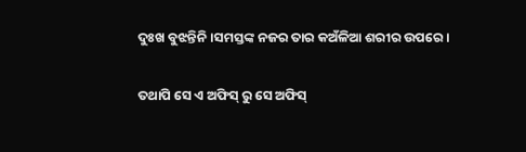ଦୁଃଖ ବୁଝନ୍ତିନି ।ସମସ୍ତଙ୍କ ନଜର ତାର କଅଁଳିଆ ଶରୀର ଉପରେ।

ତଥାପି ସେ ଏ ଅଫିସ୍ ରୁ ସେ ଅଫିସ୍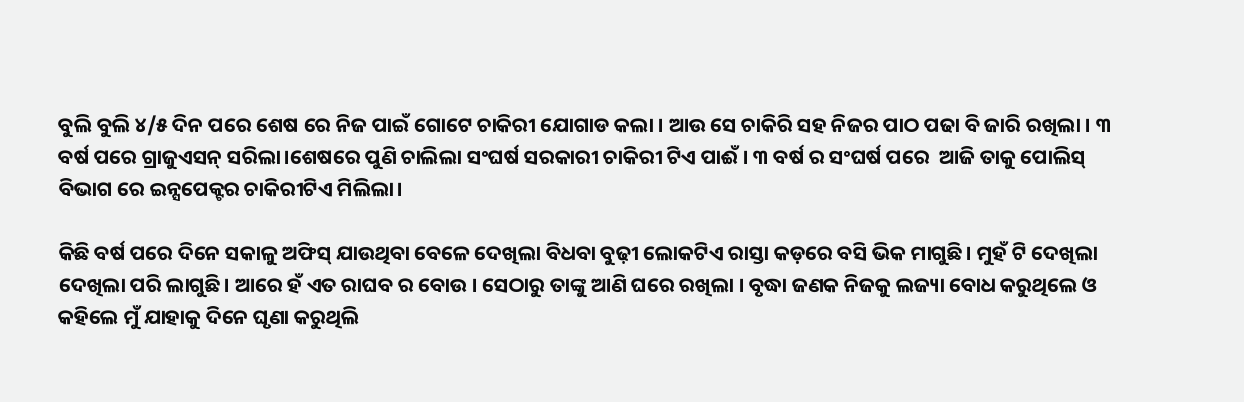ବୁଲି ବୁଲି ୪/୫ ଦିନ ପରେ ଶେଷ ରେ ନିଜ ପାଇଁ ଗୋଟେ ଚାକିରୀ ଯୋଗାଡ କଲା । ଆଉ ସେ ଚାକିରି ସହ ନିଜର ପାଠ ପଢା ବି ଜାରି ରଖିଲା । ୩ ବର୍ଷ ପରେ ଗ୍ରାଜୁଏସନ୍ ସରିଲା।ଶେଷରେ ପୁଣି ଚାଲିଲା ସଂଘର୍ଷ ସରକାରୀ ଚାକିରୀ ଟିଏ ପାଈଁ । ୩ ବର୍ଷ ର ସଂଘର୍ଷ ପରେ  ଆଜି ତାକୁ ପୋଲିସ୍ ବିଭାଗ ରେ ଇନ୍ସପେକ୍ଟର ଚାକିରୀଟିଏ ମିଲିଲା।

କିଛି ବର୍ଷ ପରେ ଦିନେ ସକାଳୁ ଅଫିସ୍ ଯାଉଥିବା ବେଳେ ଦେଖିଲା ବିଧବା ବୁଢ଼ୀ ଲୋକଟିଏ ରାସ୍ତା କଡ଼ରେ ବସି ଭିକ ମାଗୁଛି। ମୁହଁ ଟି ଦେଖିଲା ଦେଖିଲା ପରି ଲାଗୁଛି। ଆରେ ହଁ ଏତ ରାଘବ ର ବୋଉ । ସେଠାରୁ ତାଙ୍କୁ ଆଣି ଘରେ ରଖିଲା । ବୃଦ୍ଧା ଜଣକ ନିଜକୁ ଲଜ୍ୟା ବୋଧ କରୁଥିଲେ ଓ କହିଲେ ମୁଁ ଯାହାକୁ ଦିନେ ଘୃଣା କରୁଥିଲି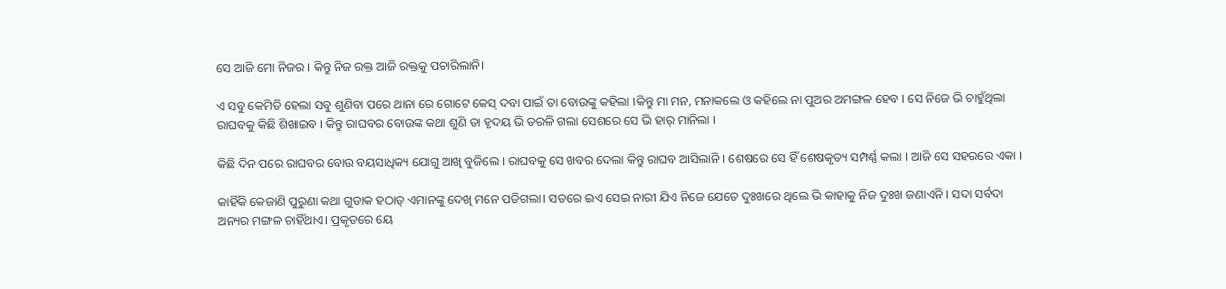ସେ ଆଜି ମୋ ନିଜର । କିନ୍ତୁ ନିଜ ରକ୍ତ ଆଜି ରକ୍ତକୁ ପଚାରିଲାନି।

ଏ ସବୁ କେମିତି ହେଲା ସବୁ ଶୁଣିବା ପରେ ଥାନା ରେ ଗୋଟେ କେସ୍ ଦବା ପାଇଁ ତା ବୋଉଙ୍କୁ କହିଲା ।କିନ୍ତୁ ମା ମନ, ମନାକଲେ ଓ କହିଲେ ନା ପୁଅର ଅମଙ୍ଗଳ ହେବ । ସେ ନିଜେ ଭି ଚାହୁଁଥିଲା ରାଘବକୁ କିଛି ଶିଖାଇବ । କିନ୍ତୁ ରାଘବର ବୋଉଙ୍କ କଥା ଶୁଣି ତା ହୃଦୟ ଭି ତରଳି ଗଲା ସେଶରେ ସେ ଭି ହାର୍ ମାନିଲା ।

କିଛି ଦିନ ପରେ ରାଘବର ବୋଉ ବୟସାଧିକ୍ୟ ଯୋଗୁ ଆଖି ବୁଜିଲେ । ରାଘବକୁ ସେ ଖବର ଦେଲା କିନ୍ତୁ ରାଘବ ଆସିଲାନି । ଶେଷରେ ସେ ହିଁ ଶେଷକୃତ୍ୟ ସମ୍ପର୍ଣ୍ଣ କଲା । ଆଜି ସେ ସହରରେ ଏକା ।

କାହିଁକି କେଜାଣି ପୁରୁଣା କଥା ଗୁଡାକ ହଠାତ୍ ଏମାନଙ୍କୁ ଦେଖି ମନେ ପଡିଗଲା। ସତରେ ଇଏ ସେଇ ନାରୀ ଯିଏ ନିଜେ ଯେତେ ଦୁଃଖରେ ଥିଲେ ଭି କାହାକୁ ନିଜ ଦୁଃଖ ଜଣାଏନି । ସଦା ସର୍ବଦା ଅନ୍ୟର ମଙ୍ଗଳ ଚାହିଁଥାଏ। ପ୍ରକୃତରେ ୟେ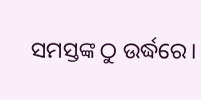ସମସ୍ତଙ୍କ ଠୁ ଉର୍ଦ୍ଧରେ।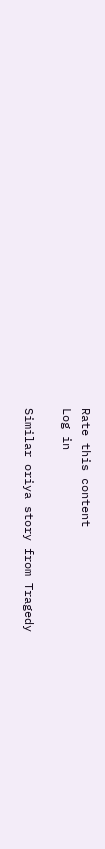Rate this content
Log in

Similar oriya story from Tragedy